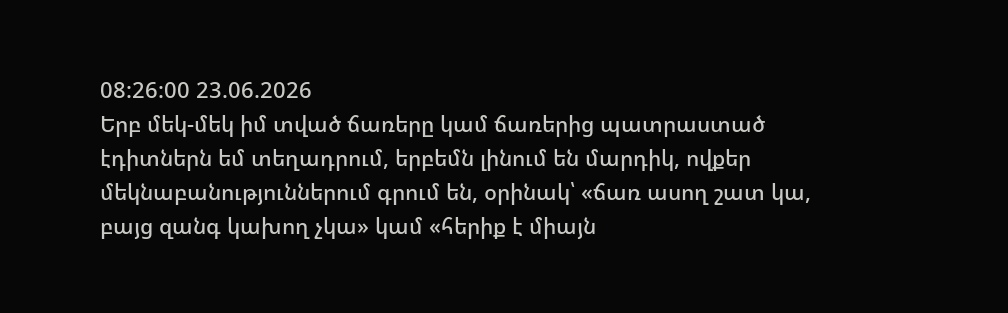08:26:00 23.06.2026
Երբ մեկ-մեկ իմ տված ճառերը կամ ճառերից պատրաստած էդիտներն եմ տեղադրում, երբեմն լինում են մարդիկ, ովքեր մեկնաբանություններում գրում են, օրինակ՝ «ճառ ասող շատ կա, բայց զանգ կախող չկա» կամ «հերիք է միայն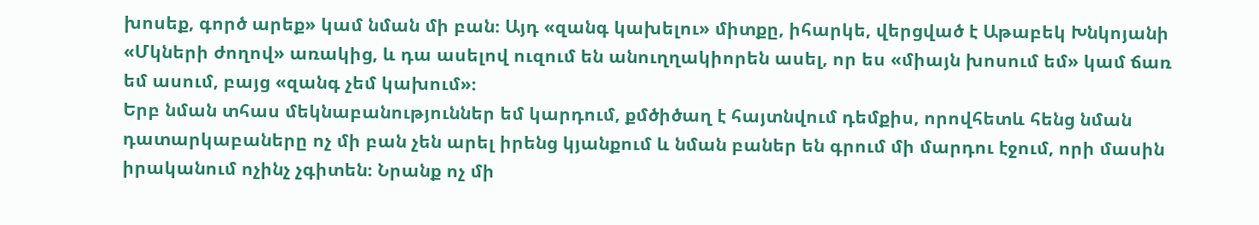խոսեք, գործ արեք» կամ նման մի բան։ Այդ «զանգ կախելու» միտքը, իհարկե, վերցված է Աթաբեկ Խնկոյանի «Մկների ժողով» առակից, և դա ասելով ուզում են անուղղակիորեն ասել, որ ես «միայն խոսում եմ» կամ ճառ եմ ասում, բայց «զանգ չեմ կախում»։
Երբ նման տհաս մեկնաբանություններ եմ կարդում, քմծիծաղ է հայտնվում դեմքիս, որովհետև հենց նման դատարկաբաները ոչ մի բան չեն արել իրենց կյանքում և նման բաներ են գրում մի մարդու էջում, որի մասին իրականում ոչինչ չգիտեն։ Նրանք ոչ մի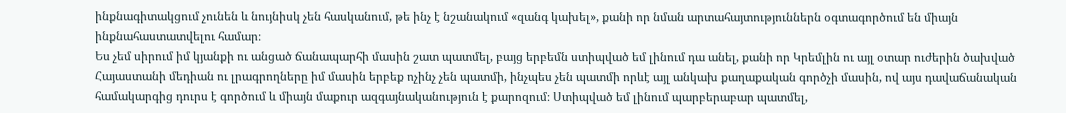ինքնագիտակցում չունեն և նույնիսկ չեն հասկանում, թե ինչ է նշանակում «զանգ կախել», քանի որ նման արտահայտություններն օգտագործում են միայն ինքնահաստատվելու համար։
Ես չեմ սիրում իմ կյանքի ու անցած ճանապարհի մասին շատ պատմել, բայց երբեմն ստիպված եմ լինում դա անել, քանի որ Կրեմլին ու այլ օտար ուժերին ծախված Հայաստանի մեդիան ու լրագրողները իմ մասին երբեք ոչինչ չեն պատմի, ինչպես չեն պատմի որևէ այլ անկախ քաղաքական գործչի մասին, ով այս դավաճանական համակարգից դուրս է գործում և միայն մաքուր ազգայնականություն է քարոզում։ Ստիպված եմ լինում պարբերաբար պատմել,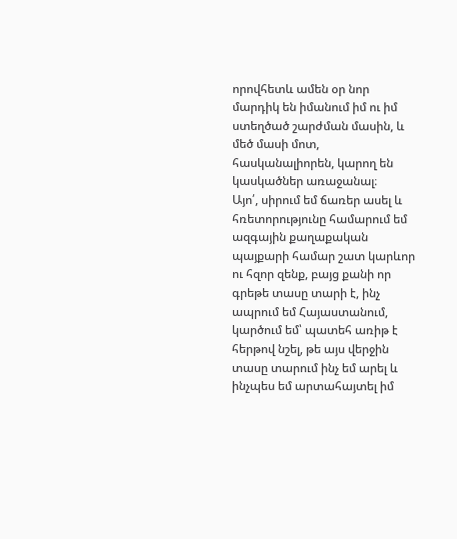որովհետև ամեն օր նոր մարդիկ են իմանում իմ ու իմ ստեղծած շարժման մասին, և մեծ մասի մոտ, հասկանալիորեն, կարող են կասկածներ առաջանալ։
Այո՛, սիրում եմ ճառեր ասել և հռետորությունը համարում եմ ազգային քաղաքական պայքարի համար շատ կարևոր ու հզոր զենք, բայց քանի որ գրեթե տասը տարի է, ինչ ապրում եմ Հայաստանում, կարծում եմ՝ պատեհ առիթ է հերթով նշել, թե այս վերջին տասը տարում ինչ եմ արել և ինչպես եմ արտահայտել իմ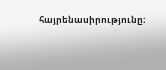հայրենասիրությունը։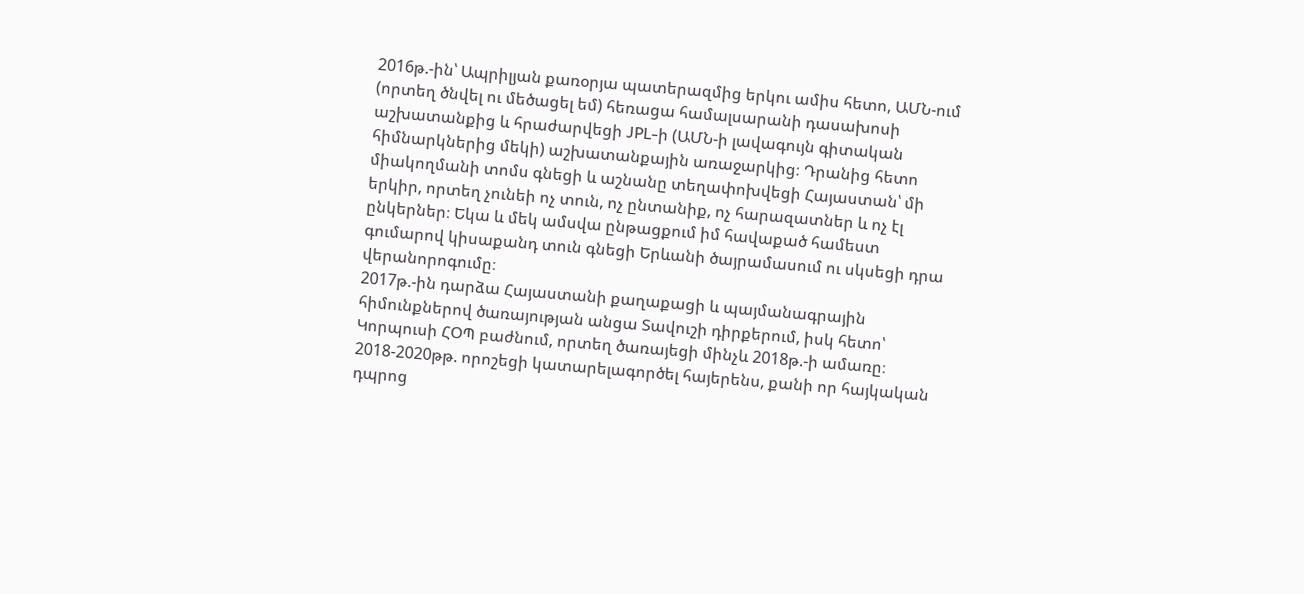2016թ.-ին՝ Ապրիլյան քառօրյա պատերազմից երկու ամիս հետո, ԱՄՆ-ում (որտեղ ծնվել ու մեծացել եմ) հեռացա համալսարանի դասախոսի աշխատանքից և հրաժարվեցի JPL-ի (ԱՄՆ-ի լավագույն գիտական հիմնարկներից մեկի) աշխատանքային առաջարկից։ Դրանից հետո միակողմանի տոմս գնեցի և աշնանը տեղափոխվեցի Հայաստան՝ մի երկիր, որտեղ չունեի ոչ տուն, ոչ ընտանիք, ոչ հարազատներ և ոչ էլ ընկերներ։ Եկա և մեկ ամսվա ընթացքում իմ հավաքած համեստ գումարով կիսաքանդ տուն գնեցի Երևանի ծայրամասում ու սկսեցի դրա վերանորոգումը։
2017թ.-ին դարձա Հայաստանի քաղաքացի և պայմանագրային հիմունքներով ծառայության անցա Տավուշի դիրքերում, իսկ հետո՝ Կորպուսի ՀՕՊ բաժնում, որտեղ ծառայեցի մինչև 2018թ.-ի ամառը։
2018-2020թթ. որոշեցի կատարելագործել հայերենս, քանի որ հայկական դպրոց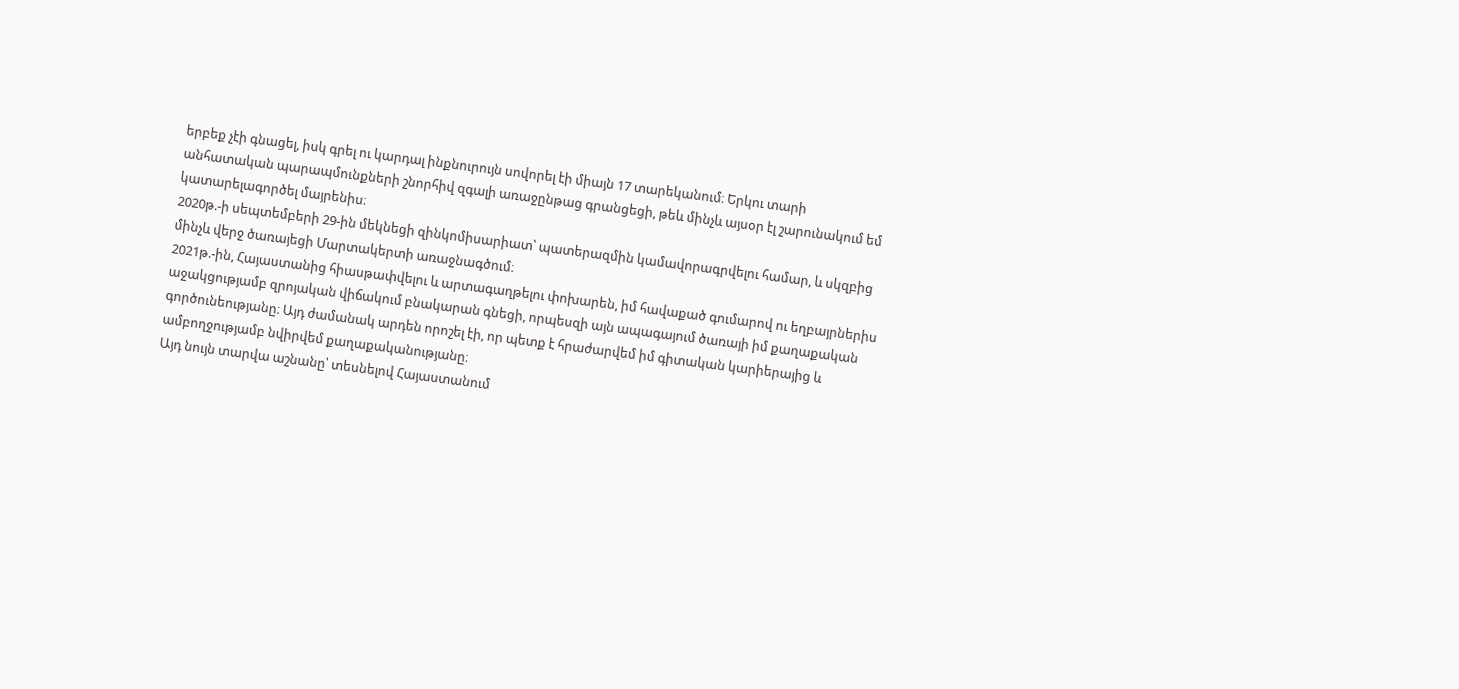երբեք չէի գնացել, իսկ գրել ու կարդալ ինքնուրույն սովորել էի միայն 17 տարեկանում։ Երկու տարի անհատական պարապմունքների շնորհիվ զգալի առաջընթաց գրանցեցի, թեև մինչև այսօր էլ շարունակում եմ կատարելագործել մայրենիս։
2020թ.-ի սեպտեմբերի 29-ին մեկնեցի զինկոմիսարիատ՝ պատերազմին կամավորագրվելու համար, և սկզբից մինչև վերջ ծառայեցի Մարտակերտի առաջնագծում։
2021թ.-ին, Հայաստանից հիասթափվելու և արտագաղթելու փոխարեն, իմ հավաքած գումարով ու եղբայրներիս աջակցությամբ զրոյական վիճակում բնակարան գնեցի, որպեսզի այն ապագայում ծառայի իմ քաղաքական գործունեությանը։ Այդ ժամանակ արդեն որոշել էի, որ պետք է հրաժարվեմ իմ գիտական կարիերայից և ամբողջությամբ նվիրվեմ քաղաքականությանը։
Այդ նույն տարվա աշնանը՝ տեսնելով Հայաստանում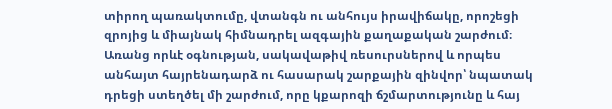տիրող պառակտումը, վտանգն ու անհույս իրավիճակը, որոշեցի զրոյից և միայնակ հիմնադրել ազգային քաղաքական շարժում։ Առանց որևէ օգնության, սակավաթիվ ռեսուրսներով և որպես անհայտ հայրենադարձ ու հասարակ շարքային զինվոր՝ նպատակ դրեցի ստեղծել մի շարժում, որը կքարոզի ճշմարտությունը և հայ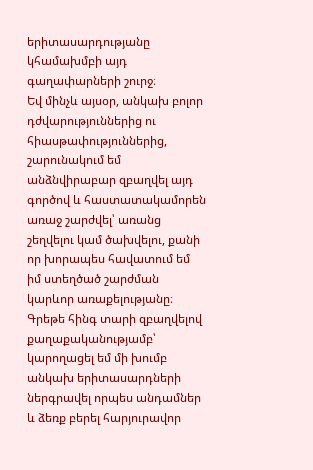երիտասարդությանը կհամախմբի այդ գաղափարների շուրջ։
Եվ մինչև այսօր, անկախ բոլոր դժվարություններից ու հիասթափություններից, շարունակում եմ անձնվիրաբար զբաղվել այդ գործով և հաստատակամորեն առաջ շարժվել՝ առանց շեղվելու կամ ծախվելու, քանի որ խորապես հավատում եմ իմ ստեղծած շարժման կարևոր առաքելությանը։ Գրեթե հինգ տարի զբաղվելով քաղաքականությամբ՝ կարողացել եմ մի խումբ անկախ երիտասարդների ներգրավել որպես անդամներ և ձեռք բերել հարյուրավոր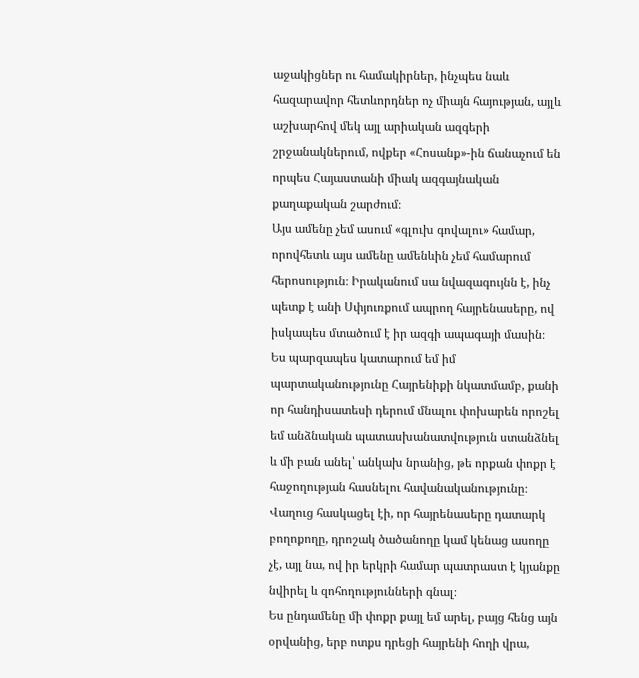աջակիցներ ու համակիրներ, ինչպես նաև հազարավոր հետևորդներ ոչ միայն հայության, այլև աշխարհով մեկ այլ արիական ազգերի շրջանակներում, ովքեր «Հոսանք»-ին ճանաչում են որպես Հայաստանի միակ ազգայնական քաղաքական շարժում։
Այս ամենը չեմ ասում «գլուխ գովալու» համար, որովհետև այս ամենը ամենևին չեմ համարում հերոսություն։ Իրականում սա նվազագույնն է, ինչ պետք է անի Սփյուռքում ապրող հայրենասերը, ով իսկապես մտածում է իր ազգի ապագայի մասին։ Ես պարզապես կատարում եմ իմ պարտականությունը Հայրենիքի նկատմամբ, քանի որ հանդիսատեսի դերում մնալու փոխարեն որոշել եմ անձնական պատասխանատվություն ստանձնել և մի բան անել՝ անկախ նրանից, թե որքան փոքր է հաջողության հասնելու հավանականությունը։ Վաղուց հասկացել էի, որ հայրենասերը դատարկ բողոքողը, դրոշակ ծածանողը կամ կենաց ասողը չէ, այլ նա, ով իր երկրի համար պատրաստ է կյանքը նվիրել և զոհողությունների գնալ։
Ես ընդամենը մի փոքր քայլ եմ արել, բայց հենց այն օրվանից, երբ ոտքս դրեցի հայրենի հողի վրա,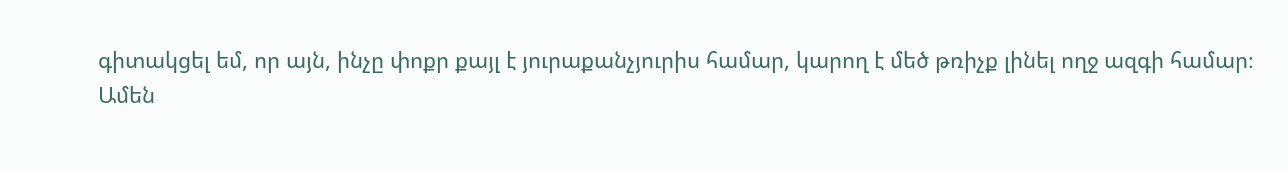գիտակցել եմ, որ այն, ինչը փոքր քայլ է յուրաքանչյուրիս համար, կարող է մեծ թռիչք լինել ողջ ազգի համար։
Ամեն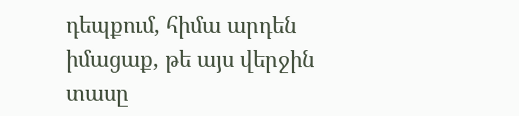դեպքում, հիմա արդեն իմացաք, թե այս վերջին տասը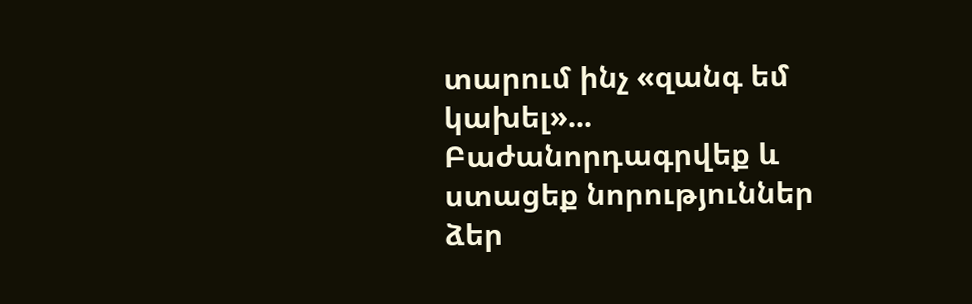տարում ինչ «զանգ եմ կախել»...
Բաժանորդագրվեք և ստացեք նորություններ ձեր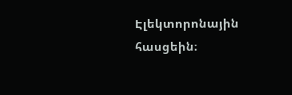Էլեկտորոնային հասցեին։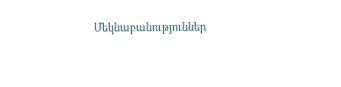Մեկնաբանություններ